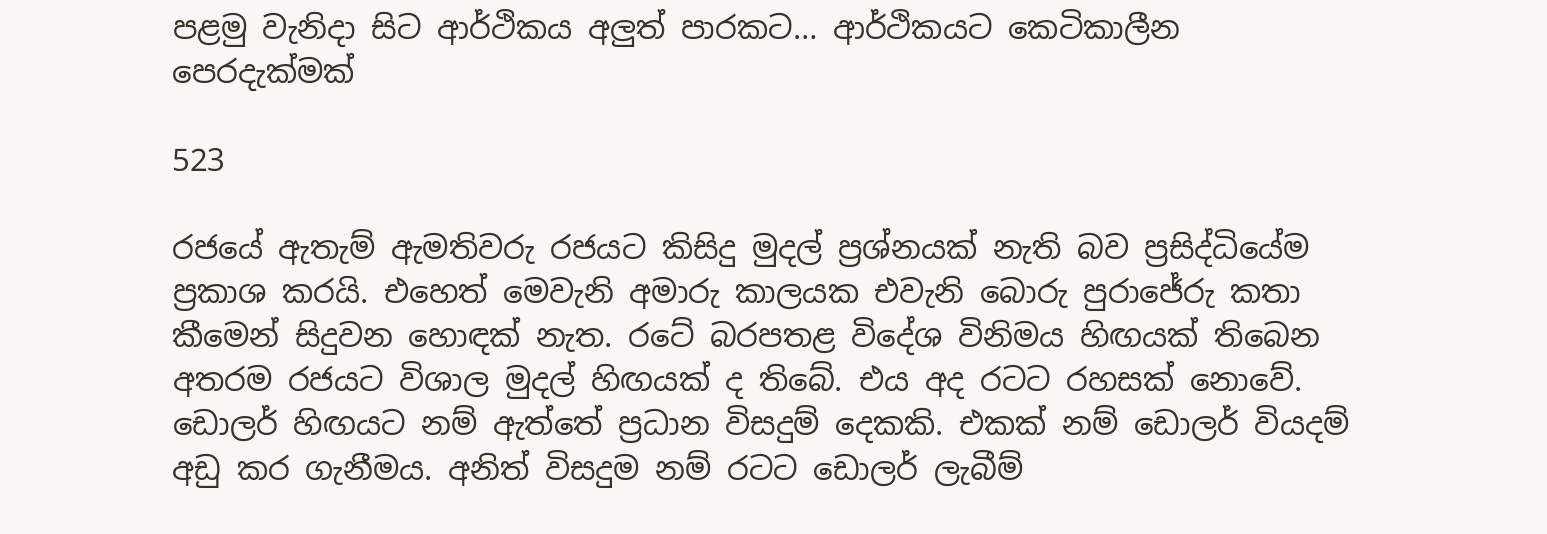පළමු වැනිදා සිට ආර්ථිකය අලුත් පාරකට… ආර්ථිකයට කෙටිකාලීන පෙරදැක්මක්

523

රජයේ ඇතැම් ඇමතිවරු රජයට කිසිදු මුදල් ප්‍රශ්නයක් නැති බව ප්‍රසිද්ධියේම ප්‍රකාශ කරයි. එහෙත් මෙවැනි අමාරු කාලයක එවැනි බොරු පුරාජේරු කතා කීමෙන් සිදුවන හොඳක් නැත. රටේ බරපතළ විදේශ විනිමය හිඟයක් තිබෙන අතරම රජයට විශාල මුදල් හිඟයක් ද තිබේ. එය අද රටට රහසක් නොවේ. ඩොලර් හිඟයට නම් ඇත්තේ ප්‍රධාන විසදුම් දෙකකි. එකක් නම් ඩොලර් වියදම් අඩු කර ගැනීමය. අනිත් විසදුම නම් රටට ඩොලර් ලැබීම්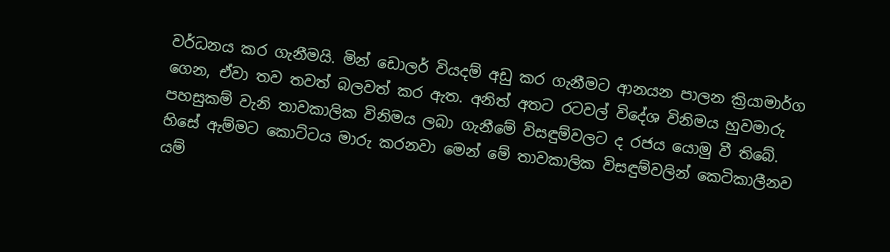වර්ධනය කර ගැනීමයි. මින් ඩොලර් වියදම් අඩු කර ගැනීමට ආනයන පාලන ක්‍රියාමාර්ග ගෙන, ඒවා තව තවත් බලවත් කර ඇත. අනිත් අතට රටවල් විදේශ විනිමය හුවමාරු පහසුකම් වැනි තාවකාලික විනිමය ලබා ගැනීමේ විසඳුම්වලට ද රජය යොමු වී තිබේ. හිසේ ඇම්මට කොට්ටය මාරු කරනවා මෙන් මේ තාවකාලික විසඳුම්වලින් කෙටිකාලීනව යම්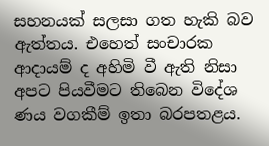සහනයක් සලසා ගත හැකි බව ඇත්තය. එහෙත් සංචාරක ආදායම් ද අහිමි වී ඇති නිසා අපට පියවීමට තිබෙන විදේශ ණය වගකීම් ඉතා බරපතළය.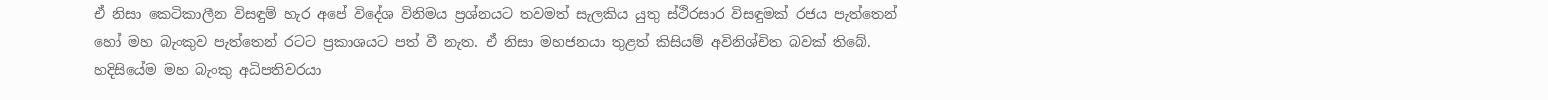ඒ නිසා කෙටිකාලීන විසඳුම් හැර අපේ විදේශ විනිමය ප්‍රශ්නයට තවමත් සැලකිය යුතු ස්ථිරසාර විසඳුමක් රජය පැත්තෙන් හෝ මහ බැංකුව පැත්තෙන් රටට ප්‍රකාශයට පත් වී නැත. ඒ නිසා මහජනයා තුළත් කිසියම් අවිනිශ්චිත බවක් තිබේ. හදිසියේම මහ බැංකු අධිපතිවරයා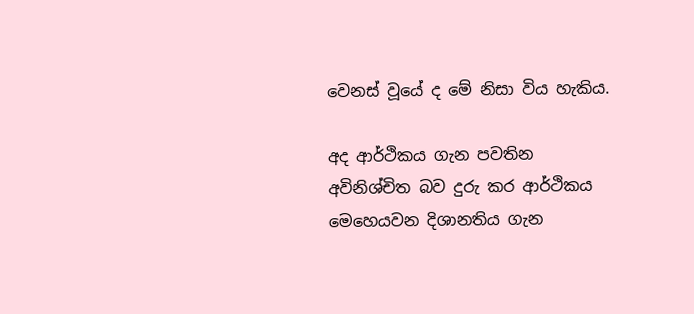වෙනස් වූයේ ද මේ නිසා විය හැකිය.

අද ආර්ථිකය ගැන පවතින අවිනිශ්චිත බව දුරු කර ආර්ථිකය මෙහෙයවන දිශානතිය ගැන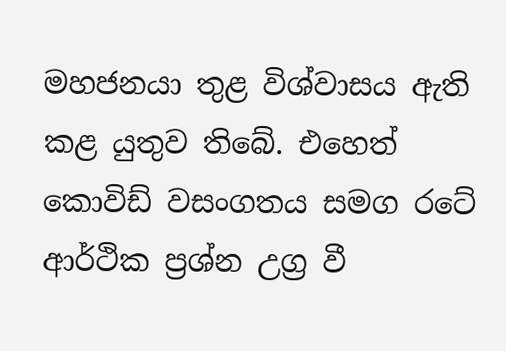මහජනයා තුළ විශ්වාසය ඇති කළ යුතුව තිබේ. එහෙත් කොවිඩ් වසංගතය සමග රටේ ආර්ථික ප්‍රශ්න උග්‍ර වී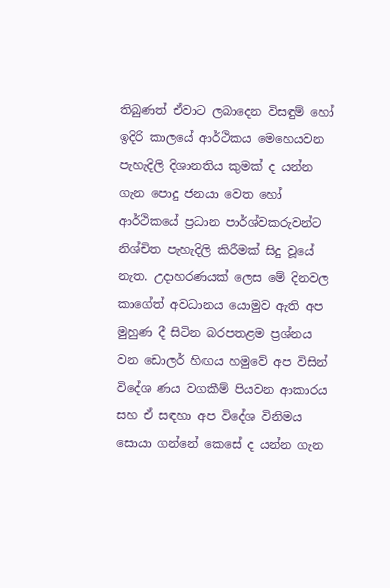තිබුණත් ඒවාට ලබාදෙන විසඳුම් හෝ ඉදිරි කාලයේ ආර්ථිකය මෙහෙයවන පැහැදිලි දිශානතිය කුමක් ද යන්න ගැන පොදු ජනයා වෙත හෝ ආර්ථිකයේ ප්‍රධාන පාර්ශ්වකරුවන්ට නිශ්චිත පැහැදිලි කිරීමක් සිදු වූයේ නැත. උදාහරණයක් ලෙස මේ දිනවල කාගේත් අවධානය යොමුව ඇති අප මුහුණ දී සිටින බරපතළම ප්‍රශ්නය වන ඩොලර් හිඟය හමුවේ අප විසින් විදේශ ණය වගකීම් පියවන ආකාරය සහ ඒ සඳහා අප විදේශ විනිමය සොයා ගන්නේ කෙසේ ද යන්න ගැන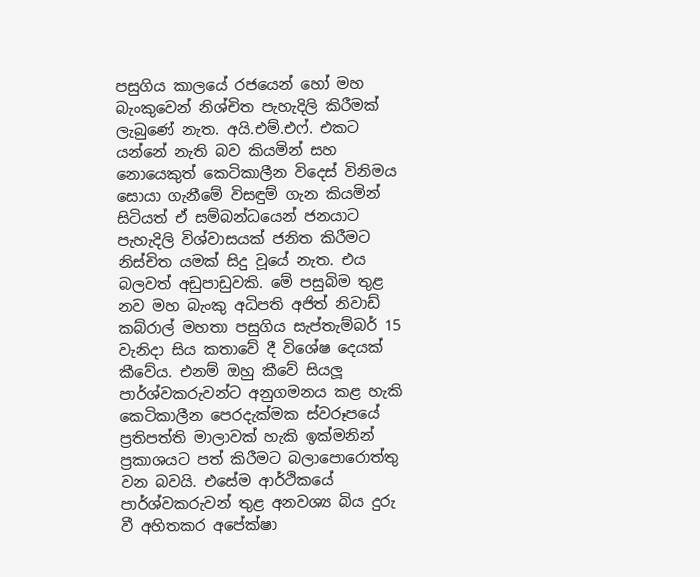පසුගිය කාලයේ රජයෙන් හෝ මහ බැංකුවෙන් නිශ්චිත පැහැදිලි කිරීමක් ලැබුණේ නැත. අයි.එම්.එෆ්. එකට යන්නේ නැති බව කියමින් සහ නොයෙකුත් කෙටිකාලීන විදෙස් විනිමය සොයා ගැනීමේ විසඳුම් ගැන කියමින් සිටියත් ඒ සම්බන්ධයෙන් ජනයාට පැහැදිලි විශ්වාසයක් ජනිත කිරීමට නිස්චිත යමක් සිදු වූයේ නැත. එය බලවත් අඩුපාඩුවකි. මේ පසුබිම තුළ නව මහ බැංකු අධිපති අජිත් නිවාඩ් කබ්රාල් මහතා පසුගිය සැප්තැම්බර් 15 වැනිදා සිය කතාවේ දී විශේෂ දෙයක් කීවේය. එනම් ඔහු කීවේ සියලූ පාර්ශ්වකරුවන්ට අනුගමනය කළ හැකි කෙටිකාලීන පෙරදැක්මක ස්වරූපයේ ප්‍රතිපත්ති මාලාවක් හැකි ඉක්මනින් ප්‍රකාශයට පත් කිරීමට බලාපොරොත්තු වන බවයි. එසේම ආර්ථිකයේ පාර්ශ්වකරුවන් තුළ අනවශ්‍ය බිය දුරු වී අහිතකර අපේක්ෂා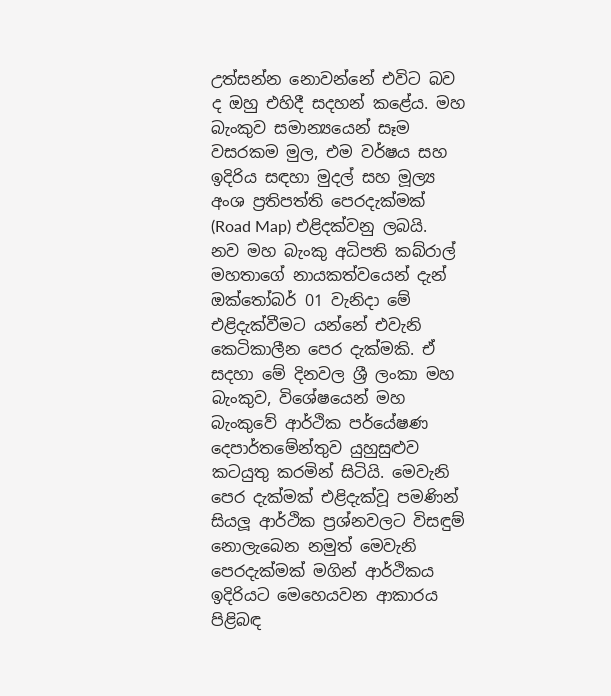උත්සන්න නොවන්නේ එවිට බව ද ඔහු එහිදී සදහන් කළේය. මහ බැංකුව සමාන්‍යයෙන් සෑම වසරකම මුල, එම වර්ෂය සහ ඉදිරිය සඳහා මුදල් සහ මූල්‍ය අංශ ප්‍රතිපත්ති පෙරදැක්මක් (Road Map) එළිදක්වනු ලබයි. නව මහ බැංකු අධිපති කබ්රාල් මහතාගේ නායකත්වයෙන් දැන් ඔක්තෝබර් 01 වැනිදා මේ එළිදැක්වීමට යන්නේ එවැනි කෙටිකාලීන පෙර දැක්මකි. ඒ සදහා මේ දිනවල ශ්‍රී ලංකා මහ බැංකුව, විශේෂයෙන් මහ බැංකුවේ ආර්ථික පර්යේෂණ දෙපාර්තමේන්තුව යුහුසුළුව කටයුතු කරමින් සිටියි. මෙවැනි පෙර දැක්මක් එළිදැක්වූ පමණින් සියලූ ආර්ථික ප්‍රශ්නවලට විසඳුම් නොලැබෙන නමුත් මෙවැනි පෙරදැක්මක් මගින් ආර්ථිකය ඉදිරියට මෙහෙයවන ආකාරය පිළිබඳ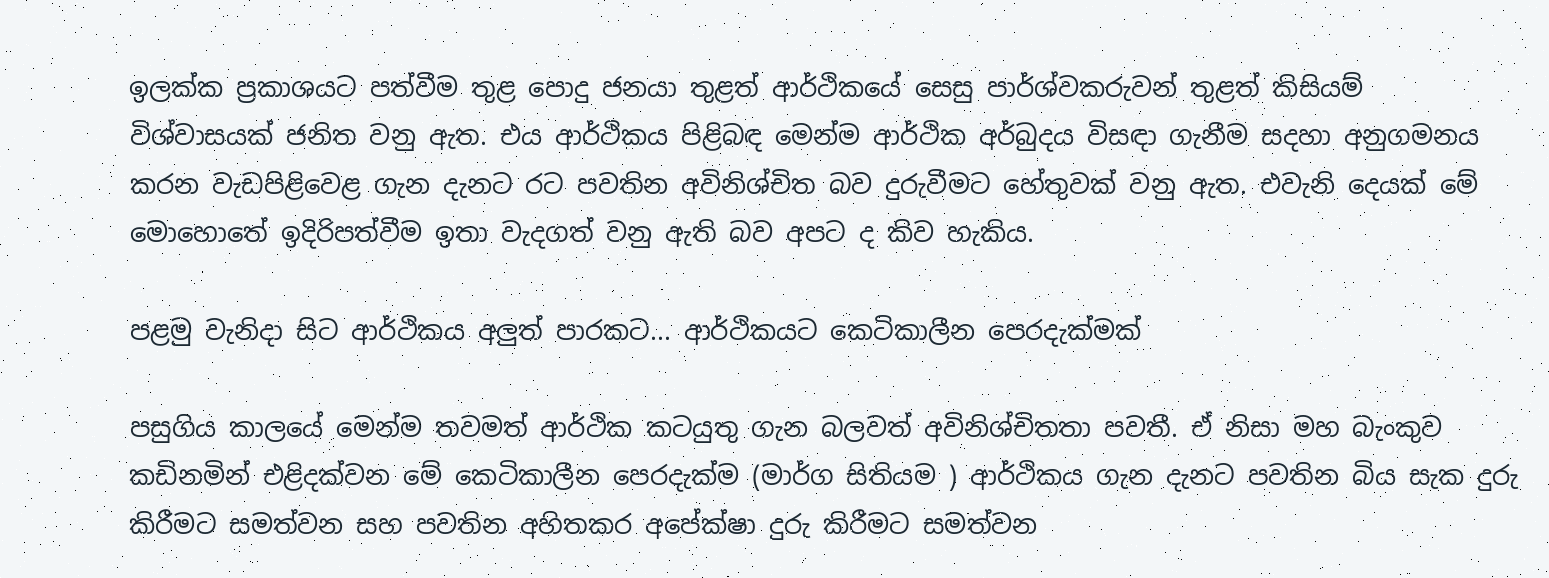ඉලක්ක ප්‍රකාශයට පත්වීම තුළ පොදු ජනයා තුළත් ආර්ථිකයේ සෙසු පාර්ශ්වකරුවන් තුළත් කිසියම් විශ්වාසයක් ජනිත වනු ඇත. එය ආර්ථිකය පිළිබඳ මෙන්ම ආර්ථික අර්බුදය විසඳා ගැනීම සදහා අනුගමනය කරන වැඩපිළිවෙළ ගැන දැනට රට පවතින අවිනිශ්චිත බව දුරුවීමට හේතුවක් වනු ඇත. එවැනි දෙයක් මේ මොහොතේ ඉදිරිපත්වීම ඉතා වැදගත් වනු ඇති බව අපට ද කිව හැකිය.

පළමු වැනිදා සිට ආර්ථිකය අලුත් පාරකට... ආර්ථිකයට කෙටිකාලීන පෙරදැක්මක්

පසුගිය කාලයේ මෙන්ම තවමත් ආර්ථික කටයුතු ගැන බලවත් අවිනිශ්චිතතා පවතී. ඒ නිසා මහ බැංකුව කඩිනමින් එළිදක්වන මේ කෙටිකාලීන පෙරදැක්ම (මාර්ග සිතියම ) ආර්ථිකය ගැන දැනට පවතින බිය සැක දුරු කිරීමට සමත්වන සහ පවතින අහිතකර අපේක්ෂා දුරු කිරීමට සමත්වන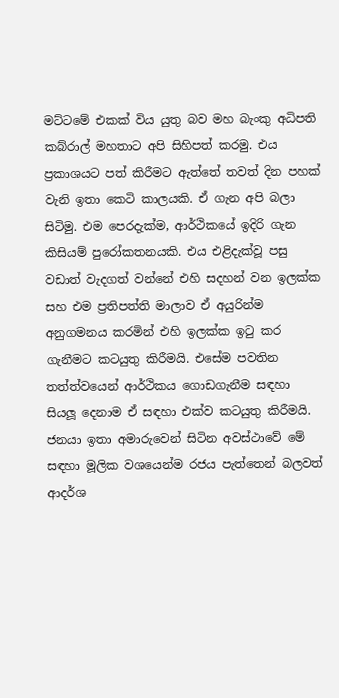මට්ටමේ එකක් විය යුතු බව මහ බැංකු අධිපති කබ්රාල් මහතාට අපි සිහිපත් කරමු. එය ප්‍රකාශයට පත් කිරීමට ඇත්තේ තවත් දින පහක් වැනි ඉතා කෙටි කාලයකි. ඒ ගැන අපි බලා සිටිමු. එම පෙරදැක්ම, ආර්ථිකයේ ඉදිරි ගැන කිසියම් පුරෝකතනයකි. එය එළිදැක්වූ පසු වඩාත් වැදගත් වන්නේ එහි සදහන් වන ඉලක්ක සහ එම ප්‍රතිපත්ති මාලාව ඒ අයුරින්ම අනුගමනය කරමින් එහි ඉලක්ක ඉටු කර ගැනීමට කටයුතු කිරීමයි. එසේම පවතින තත්ත්වයෙන් ආර්ථිකය ගොඩගැනීම සඳහා සියලූ දෙනාම ඒ සඳහා එක්ව කටයුතු කිරීමයි. ජනයා ඉතා අමාරුවෙන් සිටින අවස්ථාවේ මේ සඳහා මූලික වශයෙන්ම රජය පැත්තෙන් බලවත් ආදර්ශ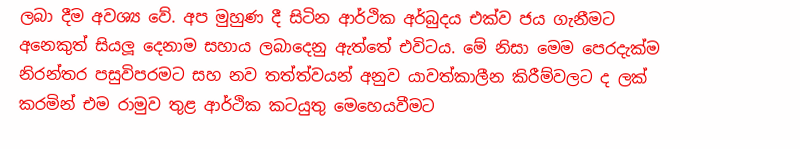ලබා දීම අවශ්‍ය වේ. අප මුහුණ දී සිටින ආර්ථික අර්බුදය එක්ව ජය ගැනීමට අනෙකුත් සියලූ දෙනාම සහාය ලබාදෙනු ඇත්තේ එවිටය. මේ නිසා මෙම පෙරදැක්ම නිරන්තර පසුවිපරමට සහ නව තත්ත්වයන් අනුව යාවත්කාලීන කිරීම්වලට ද ලක් කරමින් එම රාමුව තුළ ආර්ථික කටයුතු මෙහෙයවීමට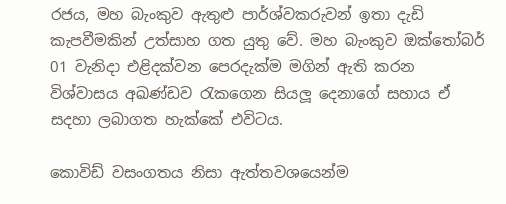රජය, මහ බැංකුව ඇතුළු පාර්ශ්වකරුවන් ඉතා දැඩි කැපවීමකින් උත්සාහ ගත යුතු වේ. මහ බැංකුව ඔක්තෝබර් 01 වැනිදා එළිදක්වන පෙරදැක්ම මගින් ඇති කරන විශ්වාසය අඛණ්ඩව රැකගෙන සියලූ දෙනාගේ සහාය ඒ සදහා ලබාගත හැක්කේ එවිටය.

කොවිඩ් වසංගතය නිසා ඇත්තවශයෙන්ම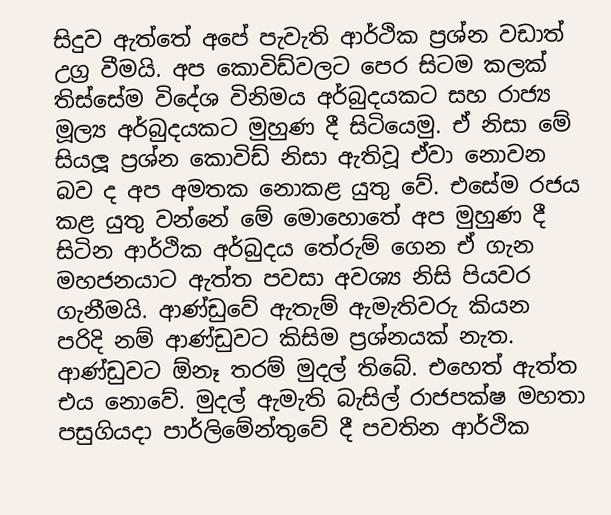සිදුව ඇත්තේ අපේ පැවැති ආර්ථික ප්‍රශ්න වඩාත් උග්‍ර වීමයි. අප කොවිඩ්වලට පෙර සිටම කලක් තිස්සේම විදේශ විනිමය අර්බුදයකට සහ රාජ්‍ය මූල්‍ය අර්බුදයකට මුහුණ දී සිටියෙමු. ඒ නිසා මේ සියලූ ප්‍රශ්න කොවිඩ් නිසා ඇතිවූ ඒවා නොවන බව ද අප අමතක නොකළ යුතු වේ. එසේම රජය කළ යුතු වන්නේ මේ මොහොතේ අප මුහුණ දී සිටින ආර්ථික අර්බුදය තේරුම් ගෙන ඒ ගැන මහජනයාට ඇත්ත පවසා අවශ්‍ය නිසි පියවර ගැනීමයි. ආණ්ඩුවේ ඇතැම් ඇමැතිවරු කියන පරිදි නම් ආණ්ඩුවට කිසිම ප්‍රශ්නයක් නැත. ආණ්ඩුවට ඕනෑ තරම් මුදල් තිබේ. එහෙත් ඇත්ත එය නොවේ. මුදල් ඇමැති බැසිල් රාජපක්ෂ මහතා පසුගියදා පාර්ලිමේන්තුවේ දී පවතින ආර්ථික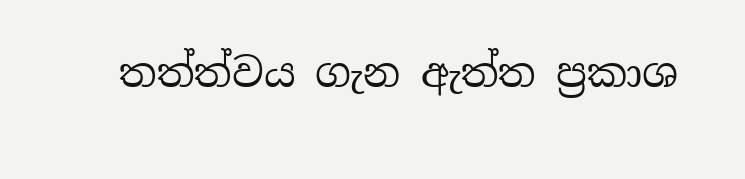තත්ත්වය ගැන ඇත්ත ප්‍රකාශ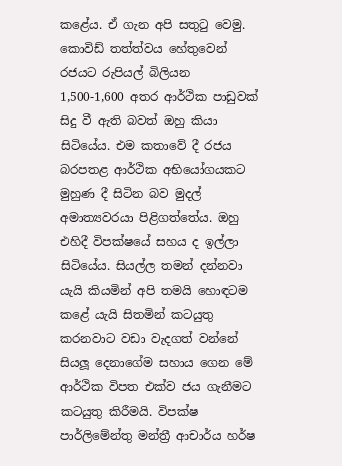කළේය. ඒ ගැන අපි සතුටු වෙමු. කොවිඩ් තත්ත්වය හේතුවෙන් රජයට රුපියල් බිලියන 1,500-1,600 අතර ආර්ථික පාඩුවක් සිදු වී ඇති බවත් ඔහු කියා සිටියේය. එම කතාවේ දී රජය බරපතළ ආර්ථික අභියෝගයකට මුහුණ දී සිටින බව මුදල් අමාත්‍යවරයා පිළිගත්තේය. ඔහු එහිදී විපක්ෂයේ සහය ද ඉල්ලා සිටියේය. සියල්ල තමන් දන්නවා යැයි කියමින් අපි තමයි හොඳටම කළේ යැයි සිතමින් කටයුතු කරනවාට වඩා වැදගත් වන්නේ සියලූ දෙනාගේම සහාය ගෙන මේ ආර්ථික විපත එක්ව ජය ගැනීමට කටයුතු කිරීමයි. විපක්ෂ පාර්ලිමේන්තු මන්ත්‍රී ආචාර්ය හර්ෂ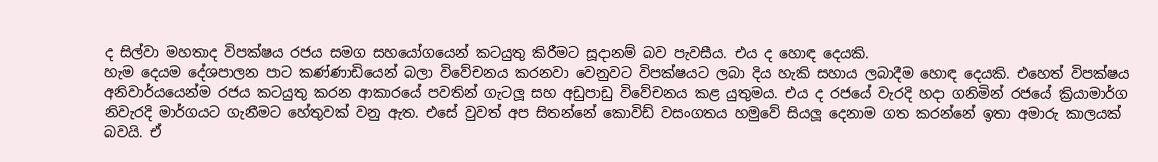ද සිල්වා මහතාද විපක්ෂය රජය සමග සහයෝගයෙන් කටයුතු කිරීමට සූදානම් බව පැවසීය. එය ද හොඳ දෙයකි.
හැම දෙයම දේශපාලන පාට කණ්ණාඩියෙන් බලා විවේචනය කරනවා වෙනුවට විපක්ෂයට ලබා දිය හැකි සහාය ලබාදීම හොඳ දෙයකි. එහෙත් විපක්ෂය අනිවාර්යයෙන්ම රජය කටයුතු කරන ආකාරයේ පවතින් ගැටලූ සහ අඩුපාඩු විවේචනය කළ යුතුමය. එය ද රජයේ වැරදි හදා ගනිමින් රජයේ ක්‍රියාමාර්ග නිවැරදි මාර්ගයට ගැනීමට හේතුවක් වනු ඇත. එසේ වුවත් අප සිතන්නේ කොවිඩ් වසංගතය හමුවේ සියලූ දෙනාම ගත කරන්නේ ඉතා අමාරු කාලයක් බවයි. ඒ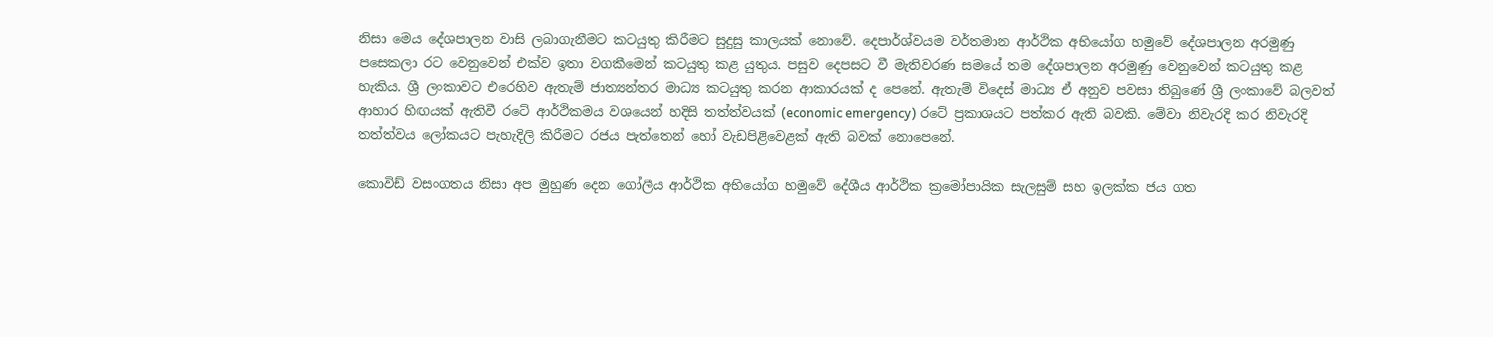නිසා මෙය දේශපාලන වාසි ලබාගැනීමට කටයුතු කිරීමට සුදුසු කාලයක් නොවේ. දෙපාර්ශ්වයම වර්තමාන ආර්ථික අභියෝග හමුවේ දේශපාලන අරමුණු පසෙකලා රට වෙනුවෙන් එක්ව ඉතා වගකීමෙන් කටයුතු කළ යුතුය. පසුව දෙපසට වී මැතිවරණ සමයේ තම දේශපාලන අරමුණු වෙනුවෙන් කටයුතු කළ හැකිය. ශ්‍රී ලංකාවට එරෙහිව ඇතැම් ජාත්‍යන්තර මාධ්‍ය කටයුතු කරන ආකාරයක් ද පෙනේ. ඇතැම් විදෙස් මාධ්‍ය ඒ අනුව පවසා තිබුණේ ශ්‍රී ලංකාවේ බලවත් ආහාර හිඟයක් ඇතිවී රටේ ආර්ථිකමය වශයෙන් හදිසි තත්ත්වයක් (economic emergency) රටේ ප්‍රකාශයට පත්කර ඇති බවකි. මේවා නිවැරදි කර නිවැරදි තත්ත්වය ලෝකයට පැහැදිලි කිරීමට රජය පැත්තෙන් හෝ වැඩපිළිවෙළක් ඇති බවක් නොපෙනේ.

කොවිඩ් වසංගතය නිසා අප මුහුණ දෙන ගෝලීය ආර්ථික අභියෝග හමුවේ දේශීය ආර්ථික ක්‍රමෝපායික සැලසුම් සහ ඉලක්ක ජය ගත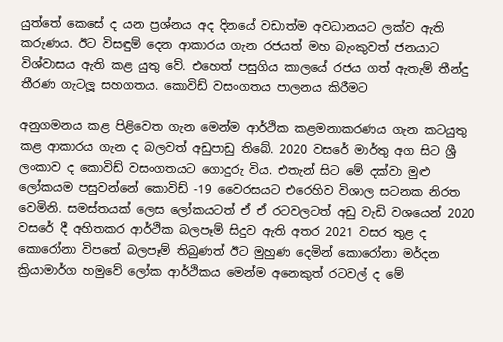යුත්තේ කෙසේ ද යන ප්‍රශ්නය අද දිනයේ වඩාත්ම අවධානයට ලක්ව ඇති කරුණය. ඊට විසඳුම් දෙන ආකාරය ගැන රජයත් මහ බැංකුවත් ජනයාට විශ්වාසය ඇති කළ යුතු වේ. එහෙත් පසුගිය කාලයේ රජය ගත් ඇතැම් තීන්දු තීරණ ගැටලූ සහගතය. කොවිඩ් වසංගතය පාලනය කිරීමට

අනුගමනය කළ පිළිවෙත ගැන මෙන්ම ආර්ථික කළමනාකරණය ගැන කටයුතු කළ ආකාරය ගැන ද බලවත් අඩුපාඩු තිබේ. 2020 වසරේ මාර්තු අග සිට ශ්‍රී ලංකාව ද කොවිඩ් වසංගතයට ගොදුරු විය. එතැන් සිට මේ දක්වා මුළු ලෝකයම පසුවන්නේ කොවිඩ් -19 වෛරසයට එරෙහිව විශාල සටනක නිරත වෙමිනි. සමස්තයක් ලෙස ලෝකයටත් ඒ ඒ රටවලටත් අඩු වැඩි වශයෙන් 2020 වසරේ දී අහිතකර ආර්ථික බලපෑම් සිදුව ඇති අතර 2021 වසර තුළ ද කොරෝනා විපතේ බලපෑම් තිබුණත් ඊට මුහුණ දෙමින් කොරෝනා මර්දන ක්‍රියාමාර්ග හමුවේ ලෝක ආර්ථිකය මෙන්ම අනෙකුත් රටවල් ද මේ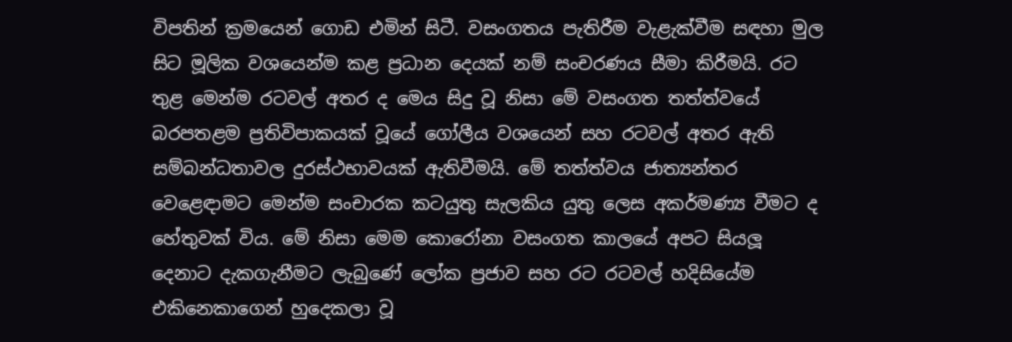විපතින් ක්‍රමයෙන් ගොඩ එමින් සිටී. වසංගතය පැතිරීම වැළැක්වීම සඳහා මුල සිට මූලික වශයෙන්ම කළ ප්‍රධාන දෙයක් නම් සංචරණය සීමා කිරීමයි. රට තුළ මෙන්ම රටවල් අතර ද මෙය සිදු වූ නිසා මේ වසංගත තත්ත්වයේ බරපතළම ප්‍රතිවිපාකයක් වූයේ ගෝලීය වශයෙන් සහ රටවල් අතර ඇති සම්බන්ධතාවල දුරස්ථභාවයක් ඇතිවීමයි. මේ තත්ත්වය ජාත්‍යන්තර වෙළෙඳාමට මෙන්ම සංචාරක කටයුතු සැලකිය යුතු ලෙස අකර්මණ්‍ය වීමට ද හේතුවක් විය. මේ නිසා මෙම කොරෝනා වසංගත කාලයේ අපට සියලූ දෙනාට දැකගැනීමට ලැබුණේ ලෝක ප්‍රජාව සහ රට රටවල් හදිසියේම එකිනෙකාගෙන් හුදෙකලා වූ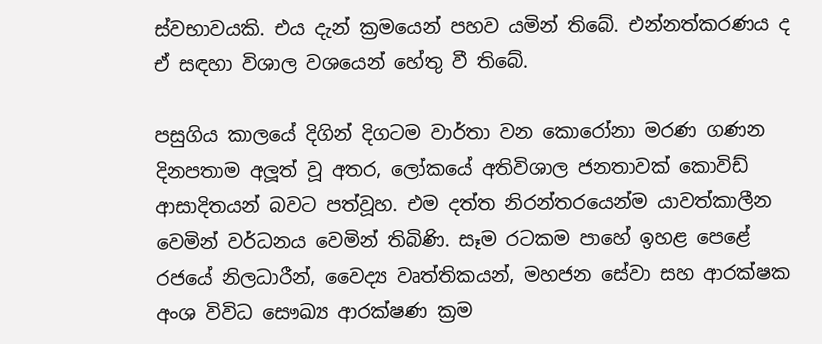ස්වභාවයකි. එය දැන් ක්‍රමයෙන් පහව යමින් තිබේ. එන්නත්කරණය ද ඒ සඳහා විශාල වශයෙන් හේතු වී තිබේ.

පසුගිය කාලයේ දිගින් දිගටම වාර්තා වන කොරෝනා මරණ ගණන දිනපතාම අලූත් වූ අතර, ලෝකයේ අතිවිශාල ජනතාවක් කොවිඩ් ආසාදිතයන් බවට පත්වූහ. එම දත්ත නිරන්තරයෙන්ම යාවත්කාලීන වෙමින් වර්ධනය වෙමින් තිබිණි. සෑම රටකම පාහේ ඉහළ පෙළේ රජයේ නිලධාරීන්, වෛද්‍ය වෘත්තිකයන්, මහජන සේවා සහ ආරක්ෂක අංශ විවිධ සෞඛ්‍ය ආරක්ෂණ ක්‍රම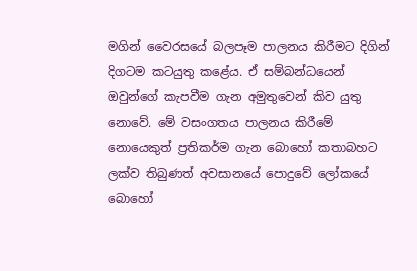මගින් වෛරසයේ බලපෑම පාලනය කිරීමට දිගින් දිගටම කටයුතු කළේය. ඒ සම්බන්ධයෙන් ඔවුන්ගේ කැපවීම ගැන අමුතුවෙන් කිව යුතු නොවේ. මේ වසංගතය පාලනය කිරීමේ නොයෙකුත් ප්‍රතිකර්ම ගැන බොහෝ කතාබහට ලක්ව තිබුණත් අවසානයේ පොදුවේ ලෝකයේ බොහෝ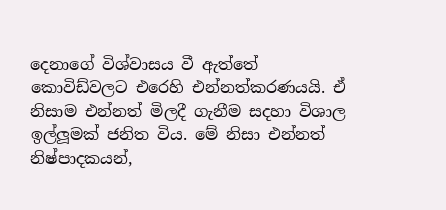දෙනාගේ විශ්වාසය වී ඇත්තේ කොවිඩ්වලට එරෙහි එන්නත්කරණයයි. ඒ නිසාම එන්නත් මිලදී ගැනීම සදහා විශාල ඉල්ලූමක් ජනිත විය. මේ නිසා එන්නත් නිෂ්පාදකයන්,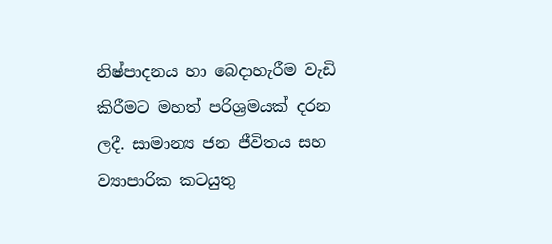නිෂ්පාදනය හා බෙදාහැරීම වැඩි කිරීමට මහත් පරිශ්‍රමයක් දරන ලදී. සාමාන්‍ය ජන ජීවිතය සහ ව්‍යාපාරික කටයුතු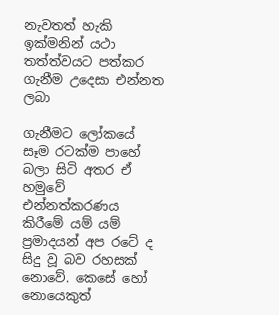නැවතත් හැකි ඉක්මනින් යථා තත්ත්වයට පත්කර ගැනීම උදෙසා එන්නත ලබා

ගැනීමට ලෝකයේ සෑම රටක්ම පාහේ බලා සිටි අතර ඒ හමුවේ එන්නත්කරණය කිරීමේ යම් යම් ප්‍රමාදයන් අප රටේ ද සිදු වූ බව රහසක් නොවේ. කෙසේ හෝ නොයෙකුත්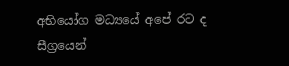අභියෝග මධ්‍යයේ අපේ රට ද සීග්‍රයෙන්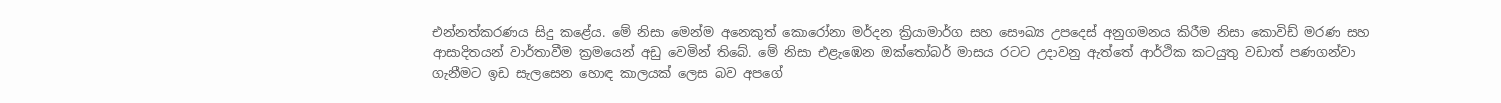එන්නත්කරණය සිදු කළේය. මේ නිසා මෙන්ම අනෙකුත් කොරෝනා මර්දන ක්‍රියාමාර්ග සහ සෞඛ්‍ය උපදෙස් අනුගමනය කිරීම නිසා කොවිඩ් මරණ සහ ආසාදිතයන් වාර්තාවීම ක්‍රමයෙන් අඩු වෙමින් තිබේ. මේ නිසා එළැඹෙන ඔක්තෝබර් මාසය රටට උදාවනු ඇත්තේ ආර්ථික කටයුතු වඩාත් පණගන්වා ගැනීමට ඉඩ සැලසෙන හොඳ කාලයක් ලෙස බව අපගේ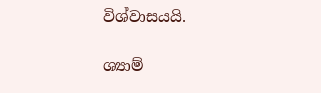විශ්වාසයයි.

ශ්‍යාම්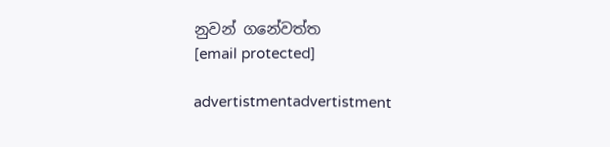නුවන් ගනේවත්ත
[email protected]

advertistmentadvertistment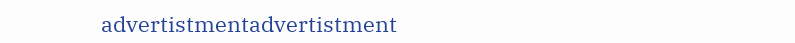advertistmentadvertistment